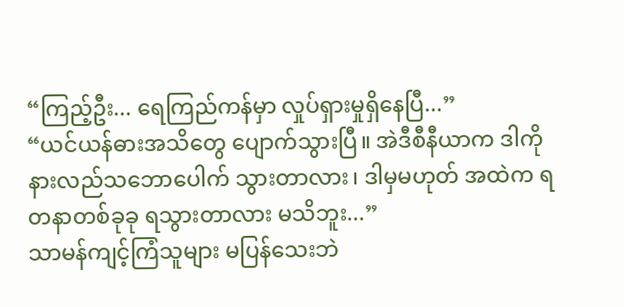“ကြည့်ဦး... ရေကြည်ကန်မှာ လှုပ်ရှားမှုရှိနေပြီ...”
“ယင်ယန်ဓားအသိတွေ ပျောက်သွားပြီ။ အဲဒီစီနီယာက ဒါကို နားလည်သဘောပေါက် သွားတာလား၊ ဒါမှမဟုတ် အထဲက ရတနာတစ်ခုခု ရသွားတာလား မသိဘူး...”
သာမန်ကျင့်ကြံသူများ မပြန်သေးဘဲ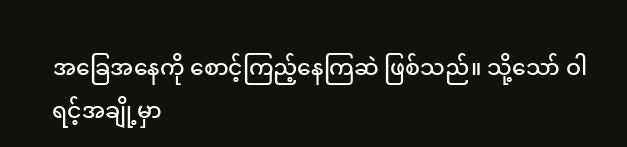အခြေအနေကို စောင့်ကြည့်နေကြဆဲ ဖြစ်သည်။ သို့သော် ဝါရင့်အချို့မှာ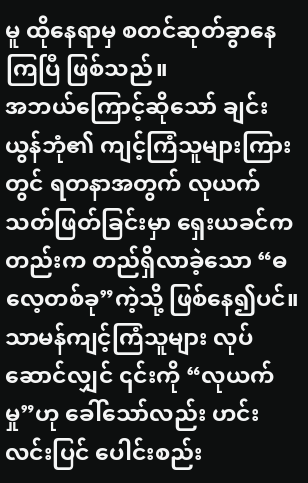မူ ထိုနေရာမှ စတင်ဆုတ်ခွာနေကြပြီ ဖြစ်သည်။
အဘယ်ကြောင့်ဆိုသော် ချင်းယွန်ဘုံ၏ ကျင့်ကြံသူများကြားတွင် ရတနာအတွက် လုယက် သတ်ဖြတ်ခြင်းမှာ ရှေးယခင်ကတည်းက တည်ရှိလာခဲ့သော “ဓလေ့တစ်ခု”ကဲ့သို့ ဖြစ်နေ၍ပင်။
သာမန်ကျင့်ကြံသူများ လုပ်ဆောင်လျှင် ၎င်းကို “လုယက်မှု”ဟု ခေါ်သော်လည်း ဟင်းလင်းပြင် ပေါင်းစည်း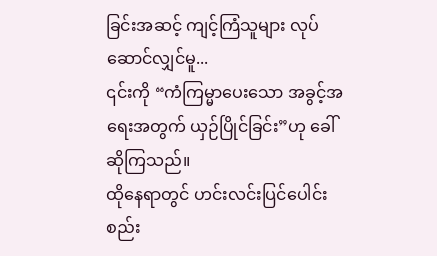ခြင်းအဆင့် ကျင့်ကြံသူများ လုပ်ဆောင်လျှင်မူ...
၎င်းကို “ကံကြမ္မာပေးသော အခွင့်အရေးအတွက် ယှဉ်ပြိုင်ခြင်း”ဟု ခေါ်ဆိုကြသည်။
ထိုနေရာတွင် ဟင်းလင်းပြင်ပေါင်းစည်း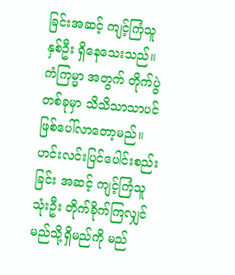ခြင်းအဆင့် ကျင့်ကြံသူ နှစ်ဦး ရှိနေသေးသည်။ ကံကြမ္မာ အတွက် တိုက်ပွဲတစ်ခုမှာ သိသိသာသာပင် ဖြစ်ပေါ်လာတော့မည်။ ဟင်းလင်းပြင်ပေါင်းစည်းခြင်း အဆင့် ကျင့်ကြံသူ သုံးဦး တိုက်ခိုက်ကြလျှင် မည်သို့ရှိမည်ကို မည်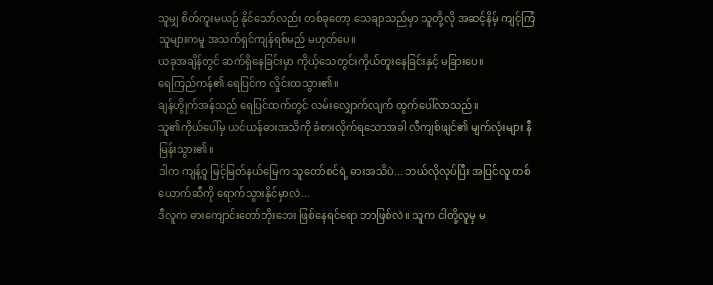သူမျှ စိတ်ကူးမယဉ် နိုင်သော်လည်း တစ်ခုတော့ သေချာသည်မှာ သူတို့လို အဆင့်နိမ့် ကျင့်ကြံသူများကမူ အသက်ရှင်ကျန်ရစ်မည် မဟုတ်ပေ။
ယခုအချိန်တွင် ဆက်ရှိနေခြင်းမှာ ကိုယ့်သေတွင်းကိုယ်တူးနေခြင်းနှင့် မခြားပေ။
ရေကြည်ကန်၏ ရေပြင်က လှိုင်းထသွား၏။
ချန်ဟွိုက်အန်သည် ရေပြင်ထက်တွင် လမ်းလျှောက်လျက် ထွက်ပေါ်လာသည်။
သူ၏ကိုယ်ပေါ်မှ ယင်ယန်ဓားအသိကို ခံစားလိုက်ရသောအခါ လီကျစ်ဖျင်၏ မျက်လုံးများ နီမြန်းသွား၏။
ဒါက ကျန့်ဝူ မြင့်မြတ်နယ်မြေက သူတော်စင်ရဲ့ ဓားအသိပဲ... ဘယ်လိုလုပ်ပြီး အပြင်လူ တစ်ယောက်ဆီကို ရောက်သွားနိုင်မှာလဲ...
ဒီလူက ဓားကျောင်းတော်ဘိုးဘေး ဖြစ်နေရင်ရော ဘာဖြစ်လဲ။ သူက ငါတို့လူမှ မ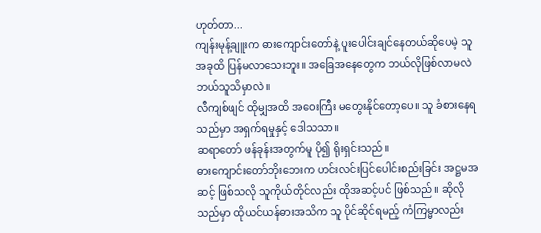ဟုတ်တာ...
ကျန်းမုန့်ချူးက ဓားကျောင်းတော်နဲ့ ပူးပေါင်းချင်နေတယ်ဆိုပေမဲ့ သူ အခုထိ ပြန်မလာသေးဘူး။ အခြေအနေတွေက ဘယ်လိုဖြစ်လာမလဲ ဘယ်သူသိမှာလဲ။
လီကျစ်ဖျင် ထိုမျှအထိ အဝေးကြီး မတွေးနိုင်တော့ပေ။ သူ ခံစားနေရသည်မှာ အရှက်ရမှုနှင့် ဒေါသသာ။
ဆရာတော် ဖန်ခုန်းအတွက်မူ ပို၍ ရိုးရှင်းသည်။
ဓားကျောင်းတော်ဘိုးဘေးက ဟင်းလင်းပြင်ပေါင်းစည်းခြင်း အဋ္ဌမအဆင့် ဖြစ်သလို သူကိုယ်တိုင်လည်း ထိုအဆင့်ပင် ဖြစ်သည်။ ဆိုလိုသည်မှာ ထိုယင်ယန်ဓားအသိက သူ ပိုင်ဆိုင်ရမည့် ကံကြမ္မာလည်း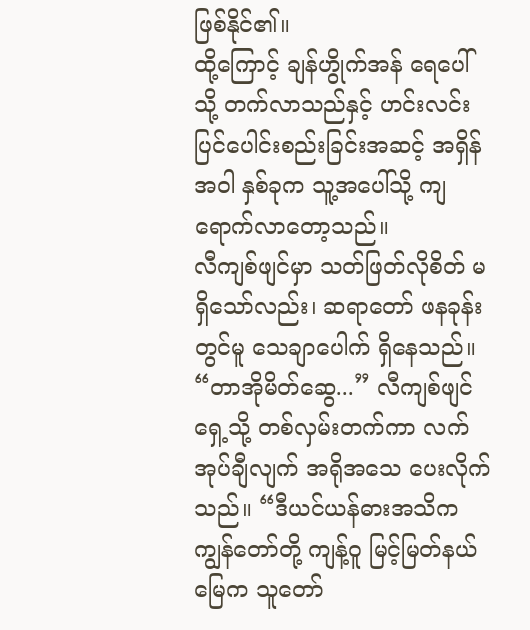ဖြစ်နိုင်၏။
ထို့ကြောင့် ချန်ဟွိုက်အန် ရေပေါ်သို့ တက်လာသည်နှင့် ဟင်းလင်းပြင်ပေါင်းစည်းခြင်းအဆင့် အရှိန်အဝါ နှစ်ခုက သူ့အပေါ်သို့ ကျရောက်လာတော့သည်။
လီကျစ်ဖျင်မှာ သတ်ဖြတ်လိုစိတ် မရှိသော်လည်း၊ ဆရာတော် ဖနခုန်းတွင်မူ သေချာပေါက် ရှိနေသည်။
“တာအိုမိတ်ဆွေ...” လီကျစ်ဖျင် ရှေ့သို့ တစ်လှမ်းတက်ကာ လက်အုပ်ချီလျက် အရိုအသေ ပေးလိုက်သည်။ “ဒီယင်ယန်ဓားအသိက ကျွန်တော်တို့ ကျန့်ဝူ မြင့်မြတ်နယ်မြေက သူတော်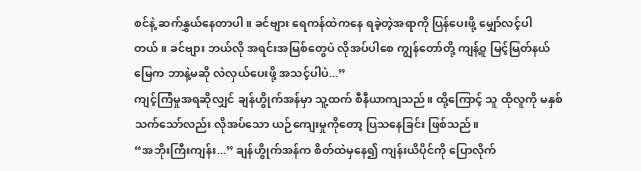စင်နဲ့ ဆက်နွှယ်နေတာပါ။ ခင်ဗျား ရေကန်ထဲကနေ ရခဲ့တဲ့အရာကို ပြန်ပေးဖို့ မျှော်လင့်ပါတယ်။ ခင်ဗျား ဘယ်လို အရင်းအမြစ်တွေပဲ လိုအပ်ပါစေ ကျွန်တော်တို့ ကျန့်ဝူ မြင့်မြတ်နယ်မြေက ဘာနဲ့မဆို လဲလှယ်ပေးဖို့ အသင့်ပါပဲ...”
ကျင့်ကြံမှုအရဆိုလျှင် ချန်ဟွိုက်အန်မှာ သူ့ထက် စီနီယာကျသည်။ ထို့ကြောင့် သူ ထိုလူကို မနှစ်သက်သော်လည်း လိုအပ်သော ယဉ်ကျေးမှုကိုတော့ ပြသနေခြင်း ဖြစ်သည်။
“အဘိုးကြီးကျန်း...” ချန်ဟွိုက်အန်က စိတ်ထဲမှနေ၍ ကျန်းယိပိုင်ကို ပြောလိုက်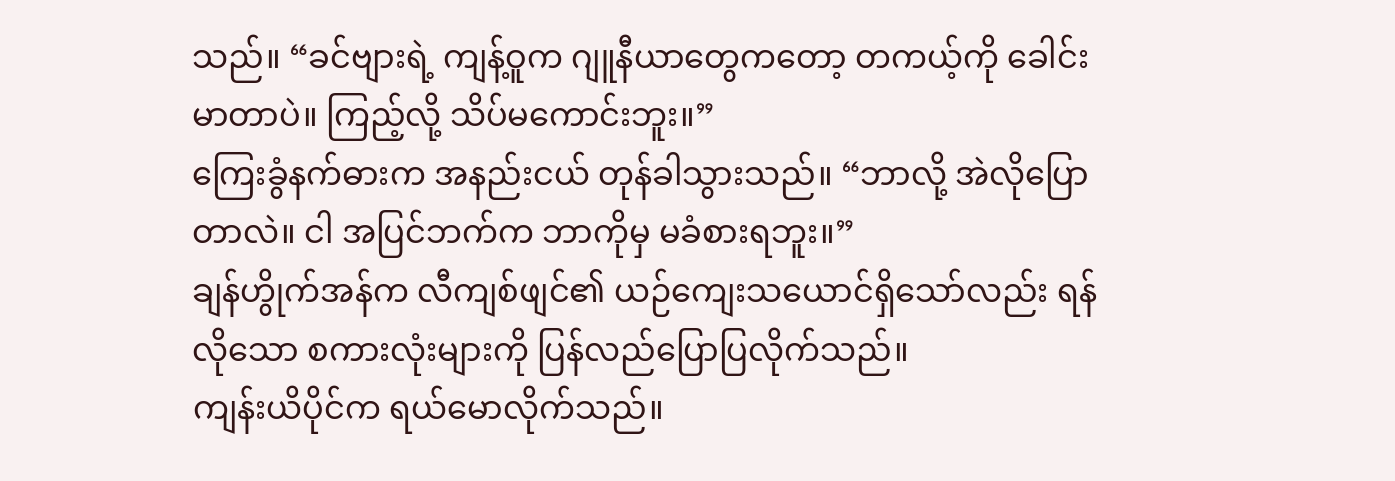သည်။ “ခင်ဗျားရဲ့ ကျန့်ဝူက ဂျူနီယာတွေကတော့ တကယ့်ကို ခေါင်းမာတာပဲ။ ကြည့်လို့ သိပ်မကောင်းဘူး။”
ကြေးခွံနက်ဓားက အနည်းငယ် တုန်ခါသွားသည်။ “ဘာလို့ အဲလိုပြောတာလဲ။ ငါ အပြင်ဘက်က ဘာကိုမှ မခံစားရဘူး။”
ချန်ဟွိုက်အန်က လီကျစ်ဖျင်၏ ယဉ်ကျေးသယောင်ရှိသော်လည်း ရန်လိုသော စကားလုံးများကို ပြန်လည်ပြောပြလိုက်သည်။
ကျန်းယိပိုင်က ရယ်မောလိုက်သည်။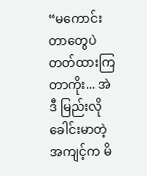“မကောင်းတာတွေပဲ တတ်ထားကြတာကိုး... အဲဒီ မြည်းလို ခေါင်းမာတဲ့ အကျင့်က မိ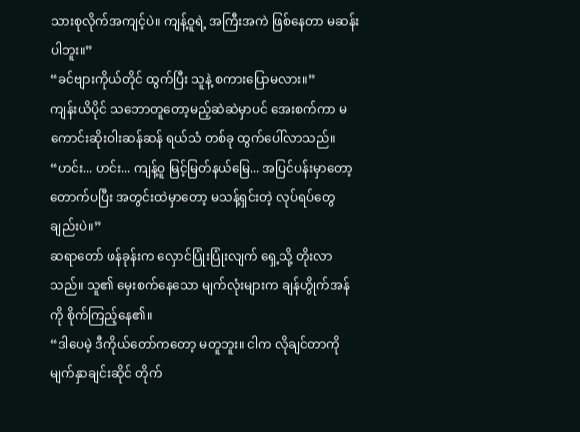သားစုလိုက်အကျင့်ပဲ။ ကျန့်ဝူရဲ့ အကြီးအကဲ ဖြစ်နေတာ မဆန်းပါဘူး။”
“ခင်ဗျားကိုယ်တိုင် ထွက်ပြီး သူနဲ့ စကားပြောမလား။”
ကျန်းယိပိုင် သဘောတူတော့မည့်ဆဲဆဲမှာပင် အေးစက်ကာ မကောင်းဆိုးဝါးဆန်ဆန် ရယ်သံ တစ်ခု ထွက်ပေါ်လာသည်။
“ဟင်း... ဟင်း... ကျန့်ဝူ မြင့်မြတ်နယ်မြေ... အပြင်ပန်းမှာတော့ တောက်ပပြီး အတွင်းထဲမှာတော့ မသန့်ရှင်းတဲ့ လုပ်ရပ်တွေချည်းပဲ။”
ဆရာတော် ဖန်ခုန်းက လှောင်ပြုံးပြုံးလျက် ရှေ့သို့ တိုးလာသည်။ သူ၏ မှေးစက်နေသော မျက်လုံးများက ချန်ဟွိုက်အန်ကို စိုက်ကြည့်နေ၏။
“ဒါပေမဲ့ ဒီကိုယ်တော်ကတော့ မတူဘူး။ ငါက လိုချင်တာကို မျက်နှာချင်းဆိုင် တိုက်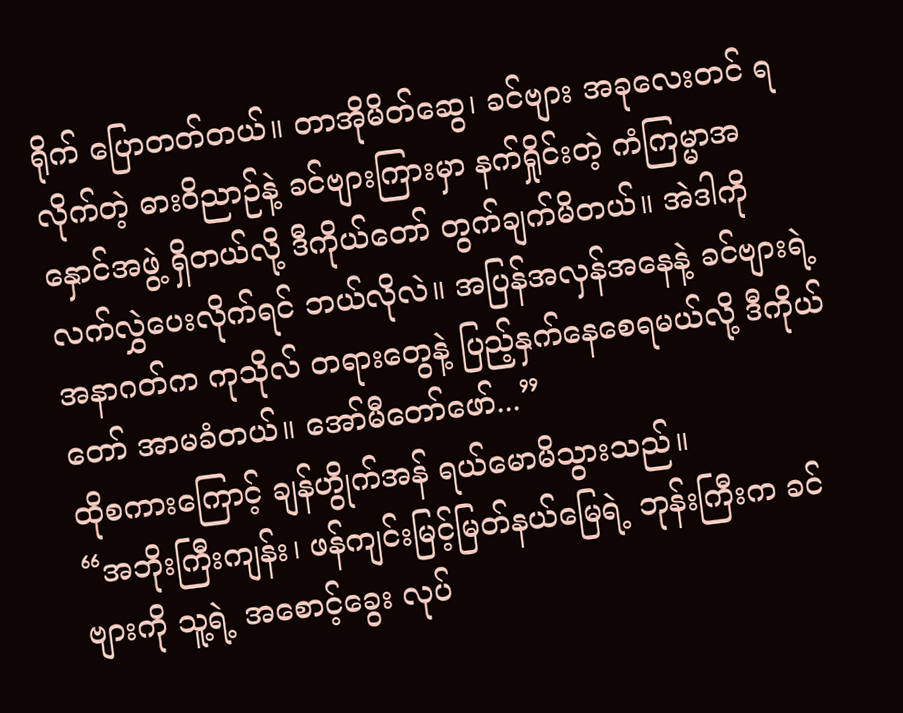ရိုက် ပြောတတ်တယ်။ တာအိုမိတ်ဆွေ၊ ခင်ဗျား အခုလေးတင် ရလိုက်တဲ့ ဓားဝိညာဉ်နဲ့ ခင်ဗျားကြားမှာ နက်ရှိုင်းတဲ့ ကံကြမ္မာအနှောင်အဖွဲ့ ရှိတယ်လို့ ဒီကိုယ်တော် တွက်ချက်မိတယ်။ အဲဒါကို လက်လွှဲပေးလိုက်ရင် ဘယ်လိုလဲ။ အပြန်အလှန်အနေနဲ့ ခင်ဗျားရဲ့ အနာဂတ်က ကုသိုလ် တရားတွေနဲ့ ပြည့်နှက်နေစေရမယ်လို့ ဒီကိုယ်တော် အာမခံတယ်။ အော်မီတော်ဖော်...”
ထိုစကားကြောင့် ချန်ဟွိုက်အန် ရယ်မောမိသွားသည်။
“အဘိုးကြီးကျန်း၊ ဖန်ကျင်းမြင့်မြတ်နယ်မြေရဲ့ ဘုန်းကြီးက ခင်ဗျားကို သူ့ရဲ့ အစောင့်ခွေး လုပ်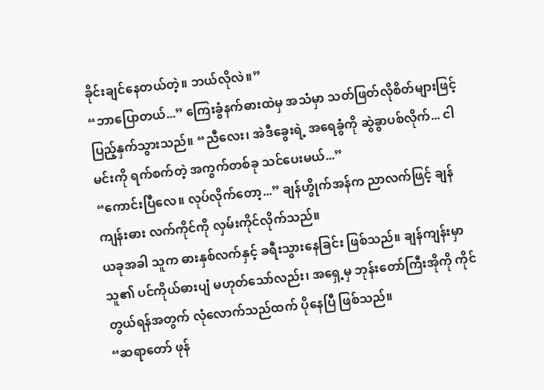ခိုင်းချင်နေတယ်တဲ့။ ဘယ်လိုလဲ။”
“ဘာပြောတယ်...” ကြေးခွံနက်ဓားထဲမှ အသံမှာ သတ်ဖြတ်လိုစိတ်များဖြင့် ပြည့်နှက်သွားသည်။ “ညီလေး၊ အဲဒီခွေးရဲ့ အရေခွံကို ဆွဲခွာပစ်လိုက်... ငါ မင်းကို ရက်စက်တဲ့ အကွက်တစ်ခု သင်ပေးမယ်...”
“ကောင်းပြီလေ။ လုပ်လိုက်တော့...” ချန်ဟွိုက်အန်က ညာလက်ဖြင့် ချန်ကျန်းဓား လက်ကိုင်ကို လှမ်းကိုင်လိုက်သည်။
ယခုအခါ သူက ဓားနှစ်လက်နှင့် ခရီးသွားနေခြင်း ဖြစ်သည်။ ချန်ကျန်းမှာ သူ၏ ပင်ကိုယ်ဓားပျံ မဟုတ်သော်လည်း၊ အရှေ့မှ ဘုန်းတော်ကြီးအိုကို ကိုင်တွယ်ရန်အတွက် လုံလောက်သည်ထက် ပိုနေပြီ ဖြစ်သည်။
“ဆရာတော် ဖုန်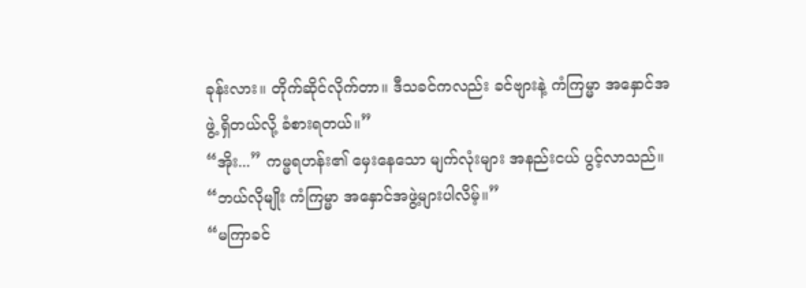ခုန်းလား။ တိုက်ဆိုင်လိုက်တာ။ ဒီသခင်ကလည်း ခင်ဗျားနဲ့ ကံကြမ္မာ အနှောင်အဖွဲ့ ရှိတယ်လို့ ခံစားရတယ်။”
“အိုး...” ကမ္မရဟန်း၏ မှေးနေသော မျက်လုံးများ အနည်းငယ် ပွင့်လာသည်။ “ဘယ်လိုမျိုး ကံကြမ္မာ အနှောင်အဖွဲ့များပါလိမ့်။”
“မကြာခင်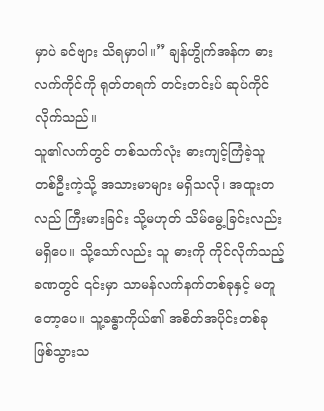မှာပဲ ခင်ဗျား သိရမှာပါ။” ချန်ဟွိုက်အန်က ဓားလက်ကိုင်ကို ရုတ်တရက် တင်းတင်းပ် ဆုပ်ကိုင်လိုက်သည်။
သူ၏လက်တွင် တစ်သက်လုံး ဓားကျင့်ကြံခဲ့သူ တစ်ဦးကဲ့သို့ အသားမာများ မရှိသလို၊ အထူးတလည် ကြီးမားခြင်း သို့မဟုတ် သိမ်မွေ့ခြင်းလည်း မရှိပေ။ သို့သော်လည်း သူ ဓားကို ကိုင်လိုက်သည့် ခဏတွင် ၎င်းမှာ သာမန်လက်နက်တစ်ခုနှင့် မတူတော့ပေ။ သူ့ခန္ဓာကိုယ်၏ အစိတ်အပိုင်းတစ်ခု ဖြစ်သွားသ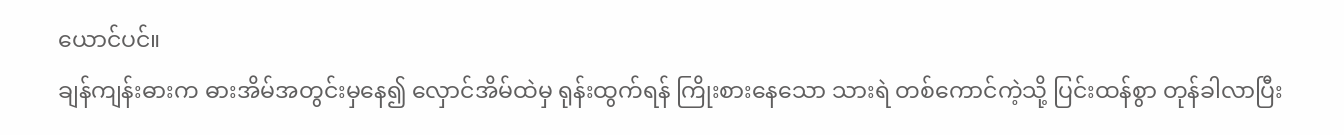ယောင်ပင်။
ချန်ကျန်းဓားက ဓားအိမ်အတွင်းမှနေ၍ လှောင်အိမ်ထဲမှ ရုန်းထွက်ရန် ကြိုးစားနေသော သားရဲ တစ်ကောင်ကဲ့သို့ ပြင်းထန်စွာ တုန်ခါလာပြီး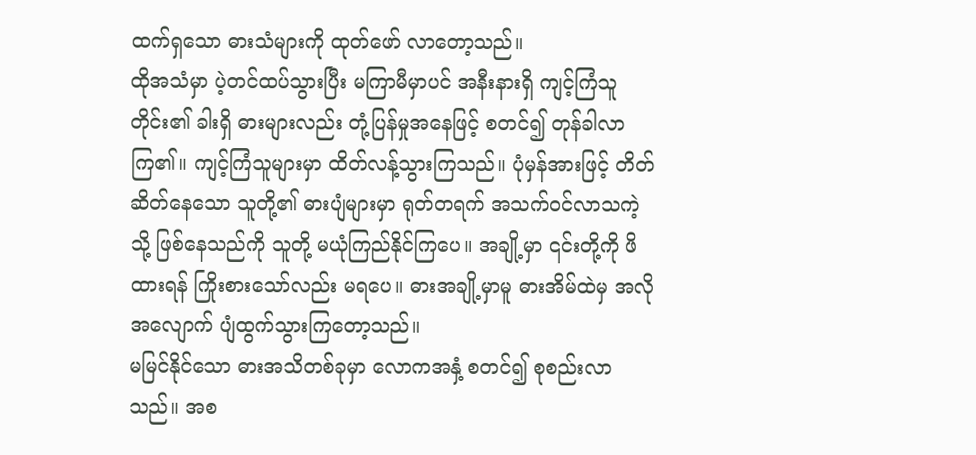ထက်ရှသော ဓားသံများကို ထုတ်ဖော် လာတော့သည်။
ထိုအသံမှာ ပဲ့တင်ထပ်သွားပြီး မကြာမီမှာပင် အနီးနားရှိ ကျင့်ကြံသူတိုင်း၏ ခါးရှိ ဓားများလည်း တုံ့ပြန်မှုအနေဖြင့် စတင်၍ တုန်ခါလာကြ၏။ ကျင့်ကြံသူများမှာ ထိတ်လန့်သွားကြသည်။ ပုံမှန်အားဖြင့် တိတ်ဆိတ်နေသော သူတို့၏ ဓားပျံများမှာ ရုတ်တရက် အသက်ဝင်လာသကဲ့သို့ ဖြစ်နေသည်ကို သူတို့ မယုံကြည်နိုင်ကြပေ။ အချို့မှာ ၎င်းတို့ကို ဖိထားရန် ကြိုးစားသော်လည်း မရပေ။ ဓားအချို့မှာမူ ဓားအိမ်ထဲမှ အလိုအလျောက် ပျံထွက်သွားကြတော့သည်။
မမြင်နိုင်သော ဓားအသိတစ်ခုမှာ လောကအနှံ့ စတင်၍ စုစည်းလာသည်။ အစ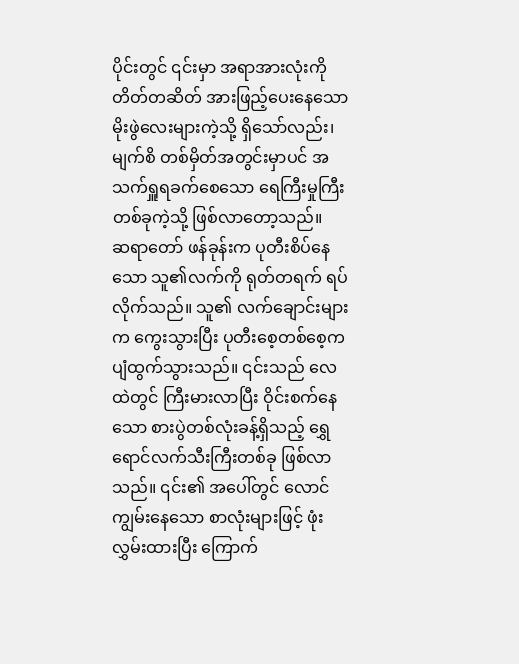ပိုင်းတွင် ၎င်းမှာ အရာအားလုံးကို တိတ်တဆိတ် အားဖြည့်ပေးနေသော မိုးဖွဲလေးများကဲ့သို့ ရှိသော်လည်း၊ မျက်စိ တစ်မှိတ်အတွင်းမှာပင် အသက်ရှူရခက်စေသော ရေကြီးမှုကြီးတစ်ခုကဲ့သို့ ဖြစ်လာတော့သည်။
ဆရာတော် ဖန်ခုန်းက ပုတီးစိပ်နေသော သူ၏လက်ကို ရုတ်တရက် ရပ်လိုက်သည်။ သူ၏ လက်ချောင်းများက ကွေးသွားပြီး ပုတီးစေ့တစ်စေ့က ပျံထွက်သွားသည်။ ၎င်းသည် လေထဲတွင် ကြီးမားလာပြီး ဝိုင်းစက်နေသော စားပွဲတစ်လုံးခန့်ရှိသည့် ရွှေရောင်လက်သီးကြီးတစ်ခု ဖြစ်လာသည်။ ၎င်း၏ အပေါ်တွင် လောင်ကျွမ်းနေသော စာလုံးများဖြင့် ဖုံးလွှမ်းထားပြီး ကြောက်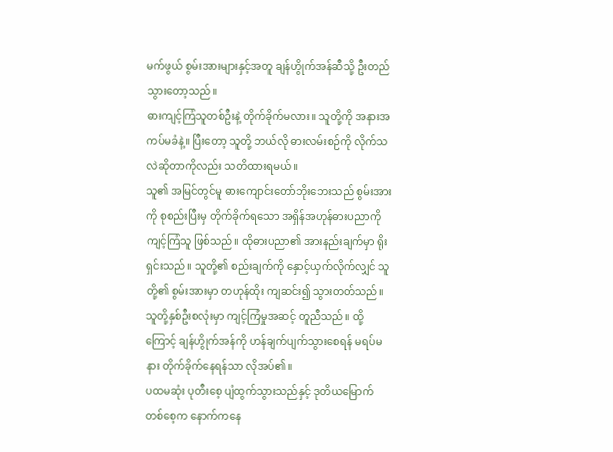မက်ဖွယ် စွမ်းအားများနှင့်အတူ ချန်ဟွိုက်အန်ဆီသို့ ဦးတည်သွားတော့သည်။
ဓားကျင့်ကြံသူတစ်ဦးနဲ့ တိုက်ခိုက်မလား။ သူတို့ကို အနားအကပ်မခံနဲ့။ ပြီးတော့ သူတို့ ဘယ်လို ဓားလမ်းစဉ်ကို လိုက်သလဲဆိုတာကိုလည်း သတိထားရမယ်။
သူ၏ အမြင်တွင်မူ ဓားကျောင်းတော်ဘိုးဘေးသည် စွမ်းအားကို စုစည်းပြီးမှ တိုက်ခိုက်ရသော အရှိန်အဟုန်ဓားပညာကို ကျင့်ကြံသူ ဖြစ်သည်။ ထိုဓားပညာ၏ အားနည်းချက်မှာ ရိုးရှင်းသည်။ သူတို့၏ စည်းချက်ကို နှောင့်ယှက်လိုက်လျှင် သူတို့၏ စွမ်းအားမှာ တဟုန်ထိုး ကျဆင်း၍ သွားတတ်သည်။ သူတို့နှစ်ဦးစလုံးမှာ ကျင့်ကြံမှုအဆင့် တူညီသည်။ ထို့ကြောင့် ချန်ဟွိုက်အန်ကို ဟန်ချက်ပျက်သွားစေရန် မရပ်မနား တိုက်ခိုက်နေရန်သာ လိုအပ်၏။
ပထမဆုံး ပုတီးစေ့ ပျံထွက်သွားသည်နှင့် ဒုတိယမြောက် တစ်စေ့က နောက်ကနေ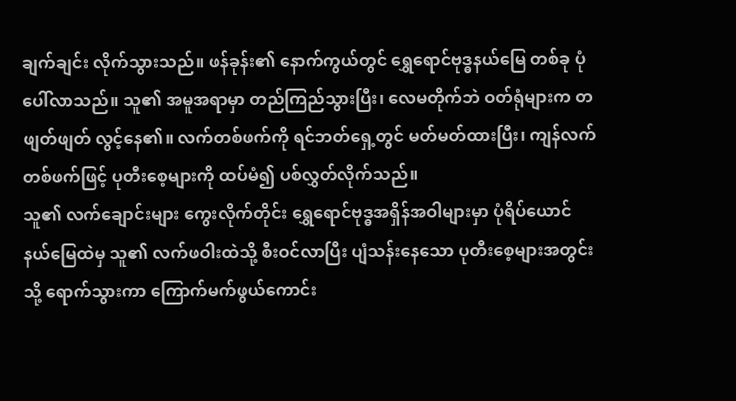ချက်ချင်း လိုက်သွားသည်။ ဖန်ခုန်း၏ နောက်ကွယ်တွင် ရွှေရောင်ဗုဒ္ဓနယ်မြေ တစ်ခု ပုံပေါ်လာသည်။ သူ၏ အမူအရာမှာ တည်ကြည်သွားပြီး၊ လေမတိုက်ဘဲ ဝတ်ရုံများက တဖျတ်ဖျတ် လွင့်နေ၏။ လက်တစ်ဖက်ကို ရင်ဘတ်ရှေ့တွင် မတ်မတ်ထားပြီး၊ ကျန်လက်တစ်ဖက်ဖြင့် ပုတီးစေ့များကို ထပ်မံ၍ ပစ်လွှတ်လိုက်သည်။
သူ၏ လက်ချောင်းများ ကွေးလိုက်တိုင်း ရွှေရောင်ဗုဒ္ဓအရှိန်အဝါများမှာ ပုံရိပ်ယောင်နယ်မြေထဲမှ သူ၏ လက်ဖဝါးထဲသို့ စီးဝင်လာပြီး ပျံသန်းနေသော ပုတီးစေ့များအတွင်းသို့ ရောက်သွားကာ ကြောက်မက်ဖွယ်ကောင်း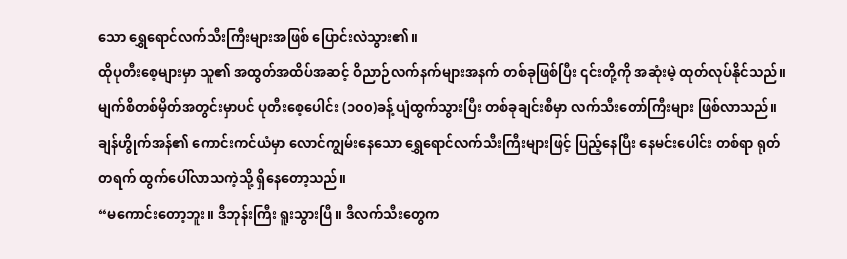သော ရွှေရောင်လက်သီးကြီးများအဖြစ် ပြောင်းလဲသွား၏။
ထိုပုတီးစေ့များမှာ သူ၏ အထွတ်အထိပ်အဆင့် ဝိညာဉ်လက်နက်များအနက် တစ်ခုဖြစ်ပြီး ၎င်းတို့ကို အဆုံးမဲ့ ထုတ်လုပ်နိုင်သည်။ မျက်စိတစ်မှိတ်အတွင်းမှာပင် ပုတီးစေ့ပေါင်း (၁၀၀)ခန့် ပျံထွက်သွားပြီး တစ်ခုချင်းစီမှာ လက်သီးတော်ကြီးများ ဖြစ်လာသည်။ ချန်ဟွိုက်အန်၏ ကောင်းကင်ယံမှာ လောင်ကျွမ်းနေသော ရွှေရောင်လက်သီးကြီးများဖြင့် ပြည့်နေပြီး နေမင်းပေါင်း တစ်ရာ ရုတ်တရက် ထွက်ပေါ်လာသကဲ့သို့ ရှိနေတော့သည်။
“မကောင်းတော့ဘူး။ ဒီဘုန်းကြီး ရူးသွားပြီ။ ဒီလက်သီးတွေက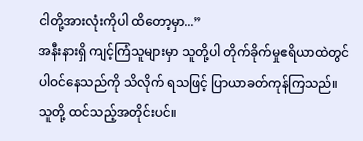ငါတို့အားလုံးကိုပါ ထိတော့မှာ...”
အနီးနားရှိ ကျင့်ကြံသူများမှာ သူတို့ပါ တိုက်ခိုက်မှုဧရိယာထဲတွင် ပါဝင်နေသည်ကို သိလိုက် ရသဖြင့် ပြာယာခတ်ကုန်ကြသည်။ သူတို့ ထင်သည့်အတိုင်းပင်။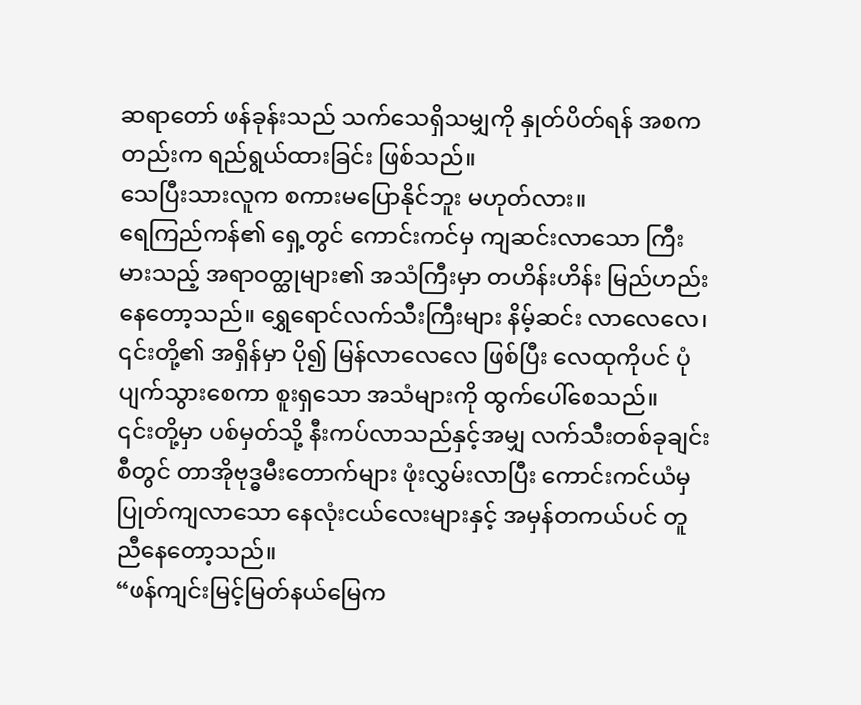ဆရာတော် ဖန်ခုန်းသည် သက်သေရှိသမျှကို နှုတ်ပိတ်ရန် အစကတည်းက ရည်ရွယ်ထားခြင်း ဖြစ်သည်။
သေပြီးသားလူက စကားမပြောနိုင်ဘူး မဟုတ်လား။
ရေကြည်ကန်၏ ရှေ့တွင် ကောင်းကင်မှ ကျဆင်းလာသော ကြီးမားသည့် အရာဝတ္ထုများ၏ အသံကြီးမှာ တဟိန်းဟိန်း မြည်ဟည်းနေတော့သည်။ ရွှေရောင်လက်သီးကြီးများ နိမ့်ဆင်း လာလေလေ၊ ၎င်းတို့၏ အရှိန်မှာ ပို၍ မြန်လာလေလေ ဖြစ်ပြီး လေထုကိုပင် ပုံပျက်သွားစေကာ စူးရှသော အသံများကို ထွက်ပေါ်စေသည်။
၎င်းတို့မှာ ပစ်မှတ်သို့ နီးကပ်လာသည်နှင့်အမျှ လက်သီးတစ်ခုချင်းစီတွင် တာအိုဗုဒ္ဓမီးတောက်များ ဖုံးလွှမ်းလာပြီး ကောင်းကင်ယံမှ ပြုတ်ကျလာသော နေလုံးငယ်လေးများနှင့် အမှန်တကယ်ပင် တူညီနေတော့သည်။
“ဖန်ကျင်းမြင့်မြတ်နယ်မြေက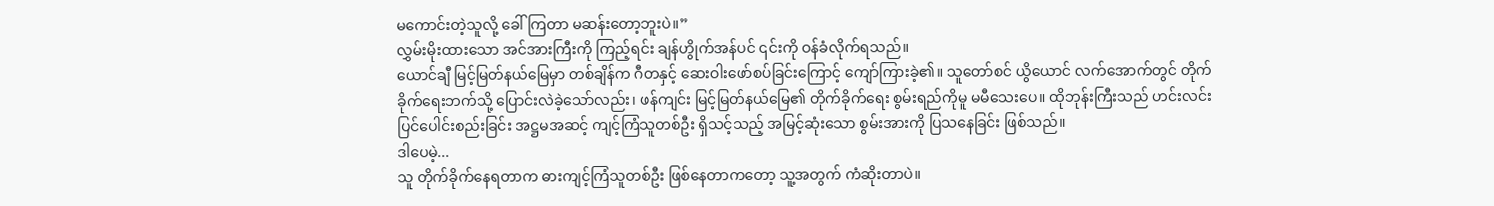မကောင်းတဲ့သူလို့ ခေါ်ကြတာ မဆန်းတော့ဘူးပဲ။”
လွှမ်းမိုးထားသော အင်အားကြီးကို ကြည့်ရင်း ချန်ဟွိုက်အန်ပင် ၎င်းကို ဝန်ခံလိုက်ရသည်။
ယောင်ချီ မြင့်မြတ်နယ်မြေမှာ တစ်ချိန်က ဂီတနှင့် ဆေးဝါးဖော်စပ်ခြင်းကြောင့် ကျော်ကြားခဲ့၏။ သူတော်စင် ယွိယောင် လက်အောက်တွင် တိုက်ခိုက်ရေးဘက်သို့ ပြောင်းလဲခဲ့သော်လည်း၊ ဖန်ကျင်း မြင့်မြတ်နယ်မြေ၏ တိုက်ခိုက်ရေး စွမ်းရည်ကိုမူ မမီသေးပေ။ ထိုဘုန်းကြီးသည် ဟင်းလင်းပြင်ပေါင်းစည်းခြင်း အဋ္ဌမအဆင့် ကျင့်ကြံသူတစ်ဦး ရှိသင့်သည့် အမြင့်ဆုံးသော စွမ်းအားကို ပြသနေခြင်း ဖြစ်သည်။
ဒါပေမဲ့...
သူ တိုက်ခိုက်နေရတာက ဓားကျင့်ကြံသူတစ်ဦး ဖြစ်နေတာကတော့ သူ့အတွက် ကံဆိုးတာပဲ။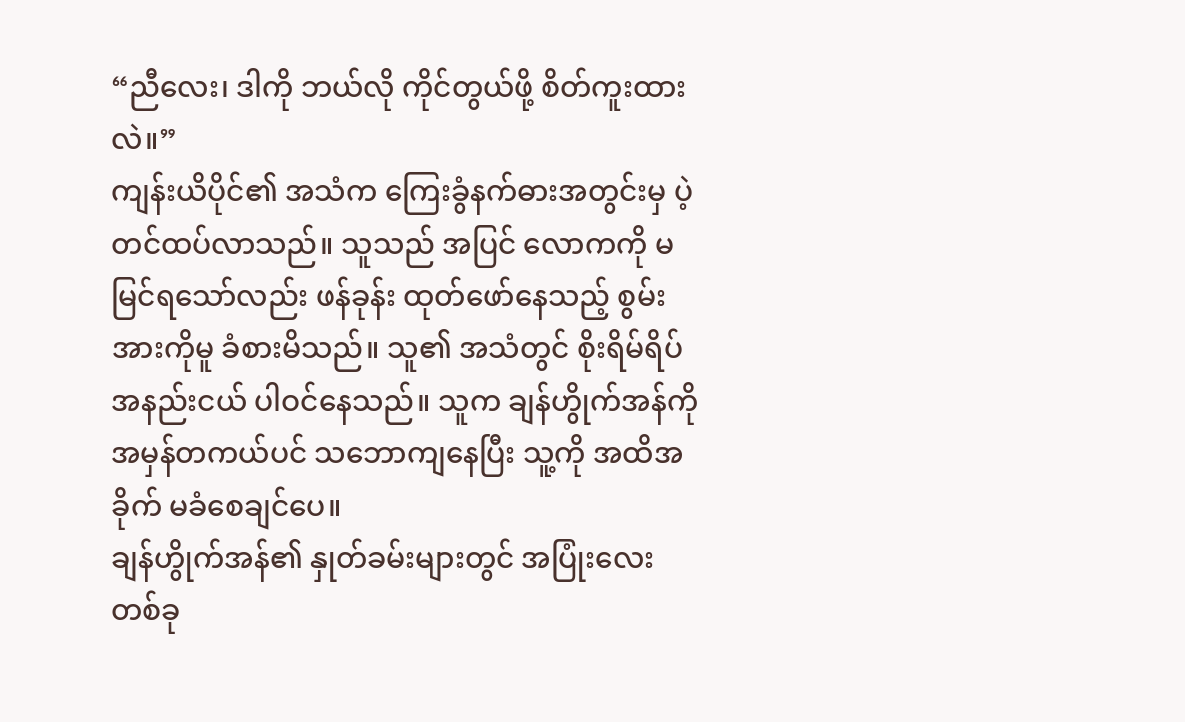“ညီလေး၊ ဒါကို ဘယ်လို ကိုင်တွယ်ဖို့ စိတ်ကူးထားလဲ။”
ကျန်းယိပိုင်၏ အသံက ကြေးခွံနက်ဓားအတွင်းမှ ပဲ့တင်ထပ်လာသည်။ သူသည် အပြင် လောကကို မမြင်ရသော်လည်း ဖန်ခုန်း ထုတ်ဖော်နေသည့် စွမ်းအားကိုမူ ခံစားမိသည်။ သူ၏ အသံတွင် စိုးရိမ်ရိပ် အနည်းငယ် ပါဝင်နေသည်။ သူက ချန်ဟွိုက်အန်ကို အမှန်တကယ်ပင် သဘောကျနေပြီး သူ့ကို အထိအခိုက် မခံစေချင်ပေ။
ချန်ဟွိုက်အန်၏ နှုတ်ခမ်းများတွင် အပြုံးလေးတစ်ခု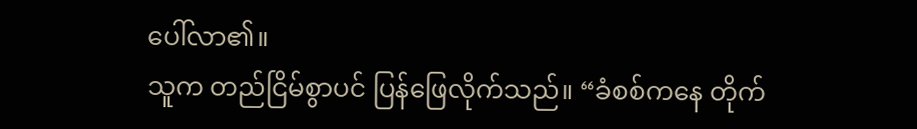ပေါ်လာ၏။
သူက တည်ငြိမ်စွာပင် ပြန်ဖြေလိုက်သည်။ “ခံစစ်ကနေ တိုက်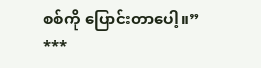စစ်ကို ပြောင်းတာပေါ့။”
***